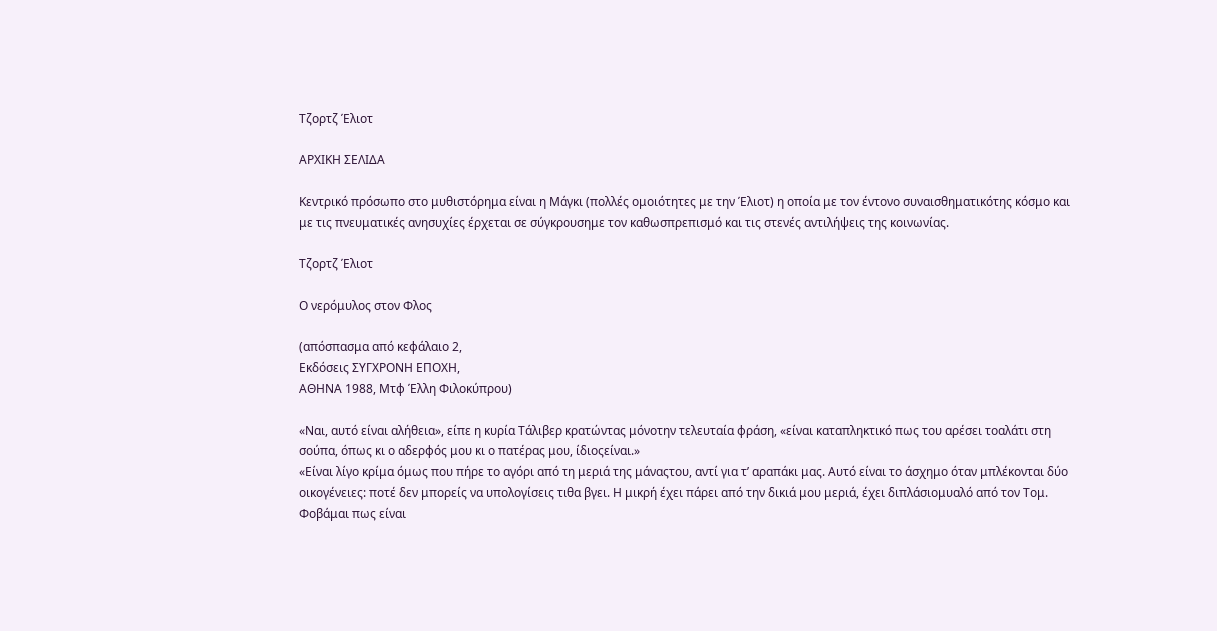Τζορτζ Έλιοτ

ΑΡΧΙΚΗ ΣΕΛΙΔΑ

Κεντρικό πρόσωπο στο μυθιστόρημα είναι η Μάγκι (πολλές ομοιότητες με την Έλιοτ) η οποία με τον έντονο συναισθηματικότης κόσμο και με τις πνευματικές ανησυχίες έρχεται σε σύγκρουσημε τον καθωσπρεπισμό και τις στενές αντιλήψεις της κοινωνίας.

Τζορτζ Έλιοτ

Ο νερόμυλος στον Φλος

(απόσπασμα από κεφάλαιο 2,
Εκδόσεις ΣΥΓΧΡΟΝΗ ΕΠΟΧΗ,
ΑΘΗΝΑ 1988, Μτφ Έλλη Φιλοκύπρου)

«Ναι, αυτό είναι αλήθεια», είπε η κυρία Τάλιβερ κρατώντας μόνοτην τελευταία φράση, «είναι καταπληκτικό πως του αρέσει τοαλάτι στη σούπα, όπως κι ο αδερφός μου κι ο πατέρας μου, ίδιοςείναι.»
«Είναι λίγο κρίμα όμως που πήρε το αγόρι από τη μεριά της μάναςτου, αντί για τ’ αραπάκι μας. Αυτό είναι το άσχημο όταν μπλέκονται δύο οικογένειες: ποτέ δεν μπορείς να υπολογίσεις τιθα βγει. Η μικρή έχει πάρει από την δικιά μου μεριά, έχει διπλάσιομυαλό από τον Τομ. Φοβάμαι πως είναι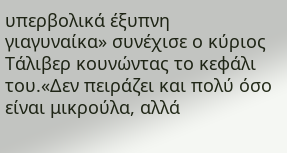υπερβολικά έξυπνη γιαγυναίκα» συνέχισε ο κύριος Τάλιβερ κουνώντας το κεφάλι του.«Δεν πειράζει και πολύ όσο είναι μικρούλα, αλλά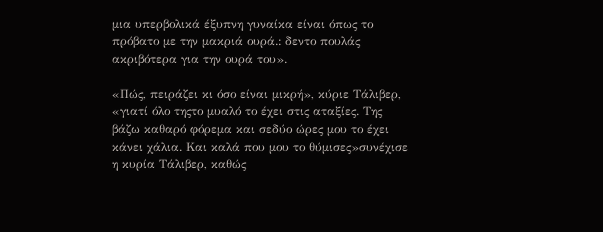μια υπερβολικά έξυπνη γυναίκα είναι όπως το πρόβατο με την μακριά ουρά.: δεντο πουλάς ακριβότερα για την ουρά του».

«Πώς, πειράζει κι όσο είναι μικρή», κύριε Τάλιβερ, «γιατί όλο τηςτο μυαλό το έχει στις αταξίες. Της βάζω καθαρό φόρεμα και σεδύο ώρες μου το έχει κάνει χάλια. Και καλά που μου το θύμισες»συνέχισε η κυρία Τάλιβερ, καθώς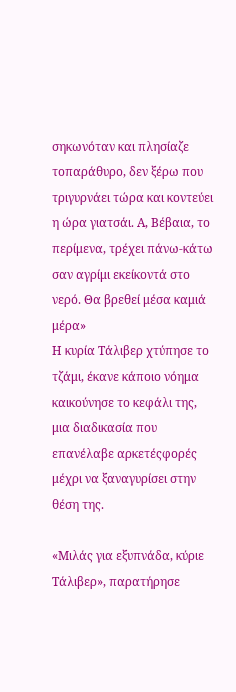σηκωνόταν και πλησίαζε τοπαράθυρο, δεν ξέρω που τριγυρνάει τώρα και κοντεύει η ώρα γιατσάι. Α, Βέβαια, το περίμενα, τρέχει πάνω-κάτω σαν αγρίμι εκείκοντά στο νερό. Θα βρεθεί μέσα καμιά μέρα»
Η κυρία Τάλιβερ χτύπησε το τζάμι, έκανε κάποιο νόημα καικούνησε το κεφάλι της, μια διαδικασία που επανέλαβε αρκετέςφορές μέχρι να ξαναγυρίσει στην θέση της.

«Μιλάς για εξυπνάδα, κύριε Τάλιβερ», παρατήρησε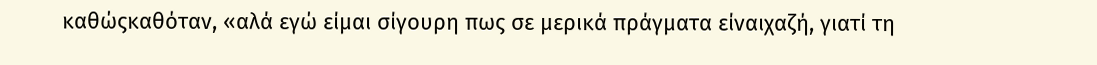καθώςκαθόταν, «αλά εγώ είμαι σίγουρη πως σε μερικά πράγματα είναιχαζή, γιατί τη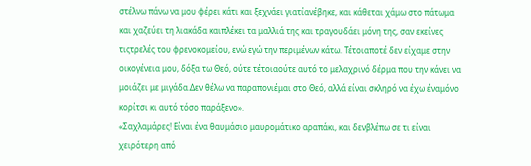στέλνω πάνω να μου φέρει κάτι και ξεχνάει γιατίανέβηκε, και κάθεται χάμω στο πάτωμα και χαζεύει τη λιακάδα καιπλέκει τα μαλλιά της και τραγουδάει μόνη της, σαν εκείνες τιςτρελές του φρενοκομείου, ενώ εγώ την περιμένων κάτω. Τέτοιαποτέ δεν είχαμε στην οικογένεια μου, δόξα τω Θεό, ούτε τέτοιαούτε αυτό το μελαχρινό δέρμα που την κάνει να μοιάζει με μιγάδα.Δεν θέλω να παραπονιέμαι στο Θεό, αλλά είναι σκληρό να έχω έναμόνο κορίτσι κι αυτό τόσο παράξενο».
«Σαχλαμάρες! Είναι ένα θαυμάσιο μαυρομάτικο αραπάκι, και δενβλέπω σε τι είναι χειρότερη από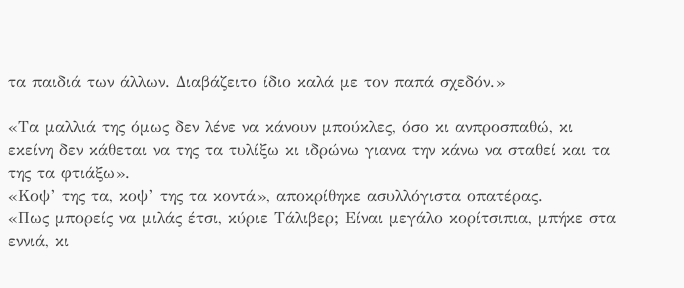τα παιδιά των άλλων. Διαβάζειτο ίδιο καλά με τον παπά σχεδόν.»

«Τα μαλλιά της όμως δεν λένε να κάνουν μπούκλες, όσο κι ανπροσπαθώ, κι εκείνη δεν κάθεται να της τα τυλίξω κι ιδρώνω γιανα την κάνω να σταθεί και τα της τα φτιάξω».
«Κοψ’ της τα, κοψ’ της τα κοντά», αποκρίθηκε ασυλλόγιστα οπατέρας.
«Πως μπορείς να μιλάς έτσι, κύριε Τάλιβερ; Είναι μεγάλο κορίτσιπια, μπήκε στα εννιά, κι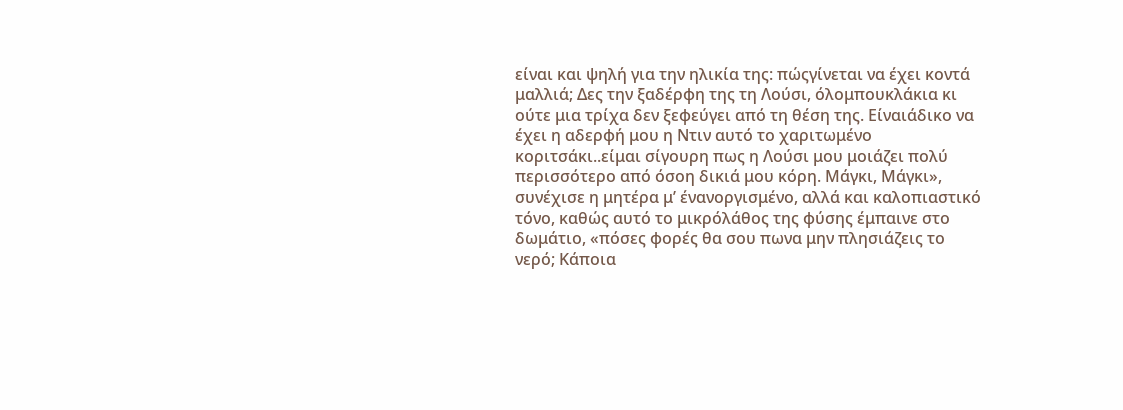είναι και ψηλή για την ηλικία της: πώςγίνεται να έχει κοντά μαλλιά; Δες την ξαδέρφη της τη Λούσι, όλομπουκλάκια κι ούτε μια τρίχα δεν ξεφεύγει από τη θέση της. Είναιάδικο να έχει η αδερφή μου η Ντιν αυτό το χαριτωμένο κοριτσάκι..είμαι σίγουρη πως η Λούσι μου μοιάζει πολύ περισσότερο από όσοη δικιά μου κόρη. Μάγκι, Μάγκι», συνέχισε η μητέρα μ’ ένανοργισμένο, αλλά και καλοπιαστικό τόνο, καθώς αυτό το μικρόλάθος της φύσης έμπαινε στο δωμάτιο, «πόσες φορές θα σου πωνα μην πλησιάζεις το νερό; Κάποια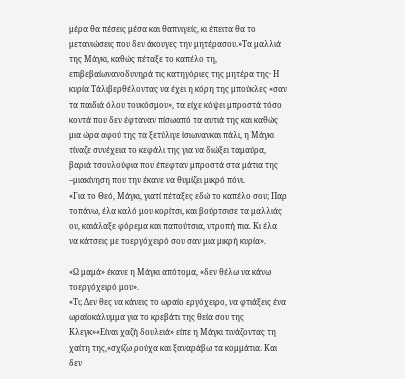μέρα θα πέσεις μέσα και θαπνιγείς, κι έπειτα θα το μετανιώσεις που δεν άκουγες την μητέρασου.»Τα μαλλιά της Μάγκι, καθώς πέταξε το καπέλο τη, επιβεβαίωνανοδυνηρά τις κατηγόριες της μητέρα της· Η κυρία Τάλιβερθέλοντας να έχει η κόρη της μπούκλες «σαν τα παιδιά όλου τουκόσμου», τα είχε κόψει μπροστά τόσο κοντά που δεν έφταναν πίσωαπό τα αυτιά της και καθώς μια ώρα αφού της τα ξετύλιγε ίσιωνανκαι πάλι, η Μάγκι τίναζε συνέχεια το κεφάλι της για να διώξει ταμαύρα, βαριά τσουλούφια που έπεφταν μπροστά στα μάτια της –μιακίνηση που την έκανε να θυμίζει μικρό πόνι.
«Για το Θεό, Μάγκι, γιατί πέταξες εδώ το καπέλο σου; Παρ τοπάνω, έλα καλό μου κορίτσι, και βούρτσισε τα μαλλιάς ου, καιάλαξε φόρεμα και παπούτσια, ντροπή πια. Κι έλα να κάτσεις με τοεργόχειρό σου σαν μια μικρή κυρία».

«Ω μαμά» έκανε η Μάγκι απότομα, «δεν θέλω να κάνω τοεργόχειρό μου».
«Τι; Δεν θες να κάνεις το ωραίο εργόχειρο, να φτιάξεις ένα ωραίοκάλυμμα για το κρεβάτι της θεία σου της Κλεγκ»«Είναι χαζή δουλειά» είπε η Μάγκι τινάζοντας τη χαίτη της,«σχίζω ρούχα και ξαναράβω τα κομμάτια. Και δεν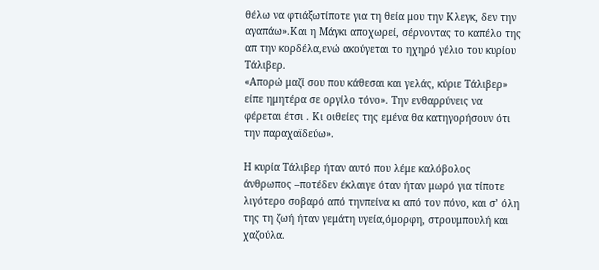θέλω να φτιάξωτίποτε για τη θεία μου την Κλεγκ, δεν την αγαπάω».Και η Μάγκι αποχωρεί, σέρνοντας το καπέλο της απ την κορδέλα,ενώ ακούγεται το ηχηρό γέλιο του κυρίου Τάλιβερ.
«Απορώ μαζί σου που κάθεσαι και γελάς, κύριε Τάλιβερ» είπε ημητέρα σε οργίλο τόνο». Την ενθαρρύνεις να φέρεται έτσι . Κι οιθείες της εμένα θα κατηγορήσουν ότι την παραχαϊδεύω».

Η κυρία Τάλιβερ ήταν αυτό που λέμε καλόβολος άνθρωπος –ποτέδεν έκλαιγε όταν ήταν μωρό για τίποτε λιγότερο σοβαρό από τηνπείνα κι από τον πόνο, και σ’ όλη της τη ζωή ήταν γεμάτη υγεία,όμορφη, στρουμπουλή και χαζούλα.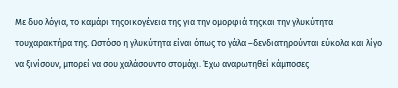Με δυο λόγια, το καμάρι τηςοικογένεια της για την ομορφιά τηςκαι την γλυκύτητα τουχαρακτήρα της. Ωστόσο η γλυκύτητα είναι όπως το γάλα –δενδιατηρούνται εύκολα και λίγο να ξινίσουν, μπορεί να σου χαλάσουντο στομάχι. Έχω αναρωτηθεί κάμποσες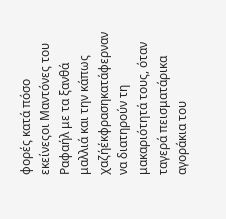φορές κατά πόσο εκείνεςοι Μαντόνες του Ραφαήλ με τα ξανθά μαλλιά και την κάπως χαζήέκφρασηκατάφερναν να διατηρούν τη μακαριότητά τους, όταν ταγερά πεισματάρικα αγοράκια του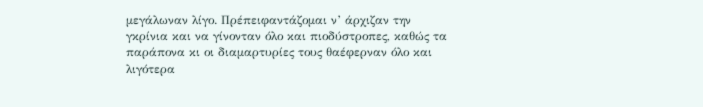μεγάλωναν λίγο. Πρέπειφαντάζομαι ν’ άρχιζαν την γκρίνια και να γίνονταν όλο και πιοδύστροπες, καθώς τα παράπονα κι οι διαμαρτυρίες τους θαέφερναν όλο και λιγότερα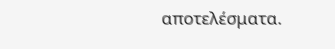αποτελέσματα.